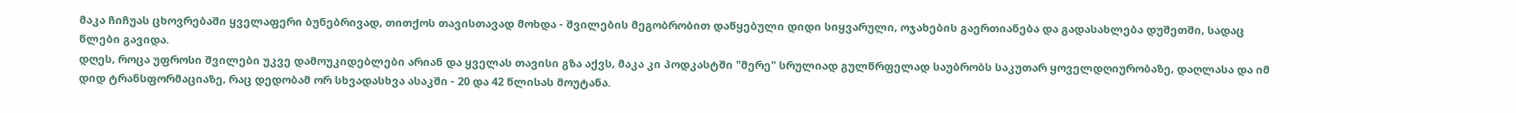მაკა ჩიჩუას ცხოვრებაში ყველაფერი ბუნებრივად, თითქოს თავისთავად მოხდა - შვილების მეგობრობით დაწყებული დიდი სიყვარული, ოჯახების გაერთიანება და გადასახლება დუშეთში, სადაც წლები გავიდა.
დღეს, როცა უფროსი შვილები უკვე დამოუკიდებლები არიან და ყველას თავისი გზა აქვს, მაკა კი პოდკასტში "მერე" სრულიად გულწრფელად საუბრობს საკუთარ ყოველდღიურობაზე, დაღლასა და იმ დიდ ტრანსფორმაციაზე, რაც დედობამ ორ სხვადასხვა ასაკში - 20 და 42 წლისას მოუტანა.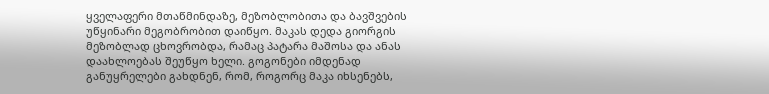ყველაფერი მთაწმინდაზე, მეზობლობითა და ბავშვების უწყინარი მეგობრობით დაიწყო. მაკას დედა გიორგის მეზობლად ცხოვრობდა, რამაც პატარა მაშოსა და ანას დაახლოებას შეუწყო ხელი. გოგონები იმდენად განუყრელები გახდნენ, რომ, როგორც მაკა იხსენებს,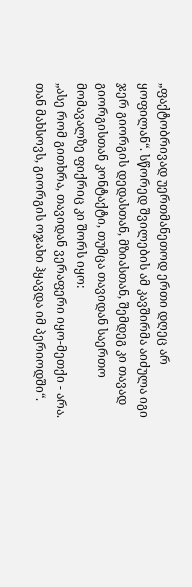„ფაქტობრივად უერთმანეთოდ ერთი დღეც არ ყოფილან“. სწორედ შვილების ამ კავშირმა აიძულა იგი ჯერ გიორგის დედასთან, მზიასთან, შემდეგ კი თავად გიორგისთან კონტაქტი, თუმცა თავიდან საერთო მომავალზე ფიქრიც კი შორს იყო:
„ასე რომ გითხრა, თავიდან ვერაფერი იყო-მეთქი - არა. თან მახსოვს, გიორგის ოჯახი ჰყავდა იმ პერიოდში“.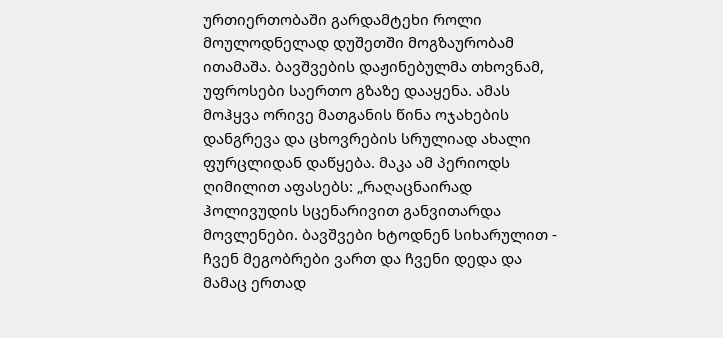ურთიერთობაში გარდამტეხი როლი მოულოდნელად დუშეთში მოგზაურობამ ითამაშა. ბავშვების დაჟინებულმა თხოვნამ, უფროსები საერთო გზაზე დააყენა. ამას მოჰყვა ორივე მათგანის წინა ოჯახების დანგრევა და ცხოვრების სრულიად ახალი ფურცლიდან დაწყება. მაკა ამ პერიოდს ღიმილით აფასებს: „რაღაცნაირად ჰოლივუდის სცენარივით განვითარდა მოვლენები. ბავშვები ხტოდნენ სიხარულით - ჩვენ მეგობრები ვართ და ჩვენი დედა და მამაც ერთად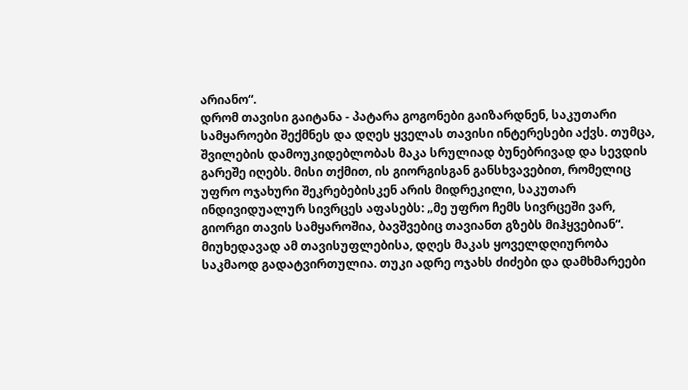არიანო“.
დრომ თავისი გაიტანა - პატარა გოგონები გაიზარდნენ, საკუთარი სამყაროები შექმნეს და დღეს ყველას თავისი ინტერესები აქვს. თუმცა, შვილების დამოუკიდებლობას მაკა სრულიად ბუნებრივად და სევდის გარეშე იღებს. მისი თქმით, ის გიორგისგან განსხვავებით, რომელიც უფრო ოჯახური შეკრებებისკენ არის მიდრეკილი, საკუთარ ინდივიდუალურ სივრცეს აფასებს: „მე უფრო ჩემს სივრცეში ვარ, გიორგი თავის სამყაროშია, ბავშვებიც თავიანთ გზებს მიჰყვებიან“.
მიუხედავად ამ თავისუფლებისა, დღეს მაკას ყოველდღიურობა საკმაოდ გადატვირთულია. თუკი ადრე ოჯახს ძიძები და დამხმარეები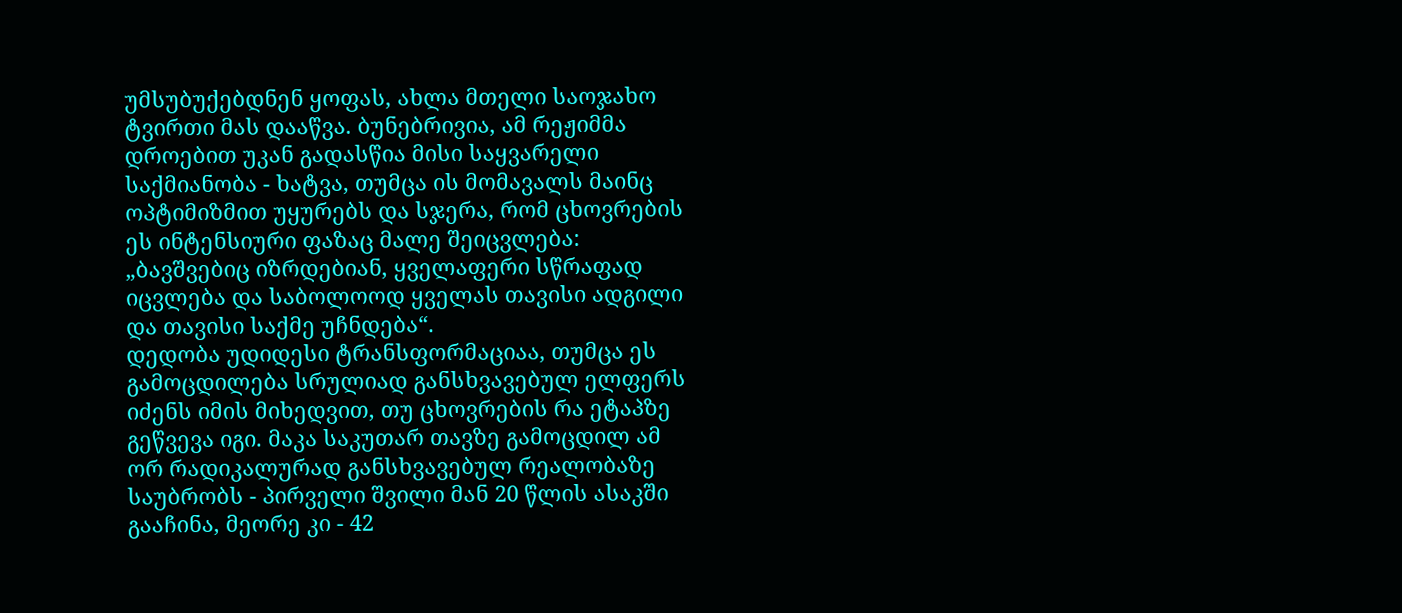უმსუბუქებდნენ ყოფას, ახლა მთელი საოჯახო ტვირთი მას დააწვა. ბუნებრივია, ამ რეჟიმმა დროებით უკან გადასწია მისი საყვარელი საქმიანობა - ხატვა, თუმცა ის მომავალს მაინც ოპტიმიზმით უყურებს და სჯერა, რომ ცხოვრების ეს ინტენსიური ფაზაც მალე შეიცვლება:
„ბავშვებიც იზრდებიან, ყველაფერი სწრაფად იცვლება და საბოლოოდ ყველას თავისი ადგილი და თავისი საქმე უჩნდება“.
დედობა უდიდესი ტრანსფორმაციაა, თუმცა ეს გამოცდილება სრულიად განსხვავებულ ელფერს იძენს იმის მიხედვით, თუ ცხოვრების რა ეტაპზე გეწვევა იგი. მაკა საკუთარ თავზე გამოცდილ ამ ორ რადიკალურად განსხვავებულ რეალობაზე საუბრობს - პირველი შვილი მან 20 წლის ასაკში გააჩინა, მეორე კი - 42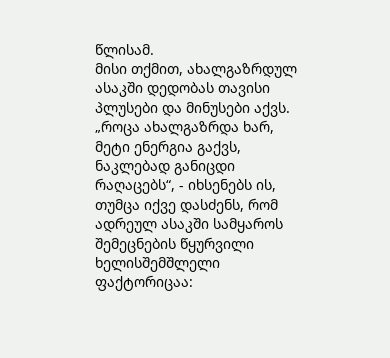წლისამ.
მისი თქმით, ახალგაზრდულ ასაკში დედობას თავისი პლუსები და მინუსები აქვს. „როცა ახალგაზრდა ხარ, მეტი ენერგია გაქვს, ნაკლებად განიცდი რაღაცებს“, - იხსენებს ის, თუმცა იქვე დასძენს, რომ ადრეულ ასაკში სამყაროს შემეცნების წყურვილი ხელისშემშლელი ფაქტორიცაა: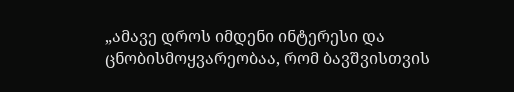„ამავე დროს იმდენი ინტერესი და ცნობისმოყვარეობაა, რომ ბავშვისთვის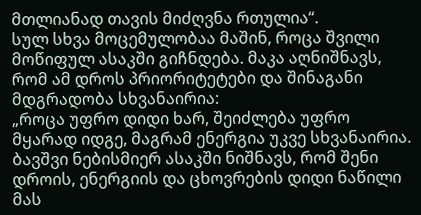მთლიანად თავის მიძღვნა რთულია“.
სულ სხვა მოცემულობაა მაშინ, როცა შვილი მოწიფულ ასაკში გიჩნდება. მაკა აღნიშნავს, რომ ამ დროს პრიორიტეტები და შინაგანი მდგრადობა სხვანაირია:
„როცა უფრო დიდი ხარ, შეიძლება უფრო მყარად იდგე, მაგრამ ენერგია უკვე სხვანაირია. ბავშვი ნებისმიერ ასაკში ნიშნავს, რომ შენი დროის, ენერგიის და ცხოვრების დიდი ნაწილი მას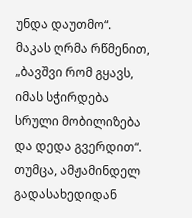უნდა დაუთმო“.
მაკას ღრმა რწმენით, „ბავშვი რომ გყავს, იმას სჭირდება სრული მობილიზება და დედა გვერდით“. თუმცა, ამჟამინდელ გადასახედიდან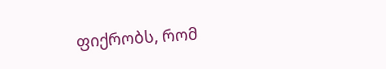ფიქრობს, რომ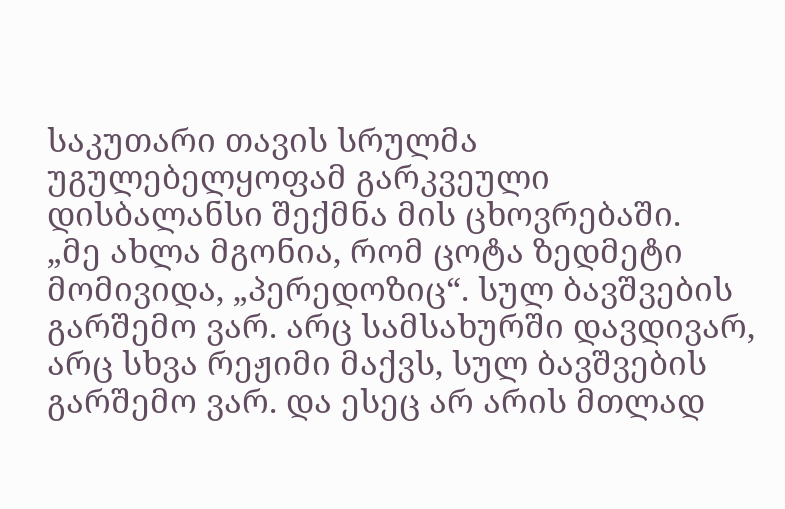საკუთარი თავის სრულმა უგულებელყოფამ გარკვეული დისბალანსი შექმნა მის ცხოვრებაში.
„მე ახლა მგონია, რომ ცოტა ზედმეტი მომივიდა, „პერედოზიც“. სულ ბავშვების გარშემო ვარ. არც სამსახურში დავდივარ, არც სხვა რეჟიმი მაქვს, სულ ბავშვების გარშემო ვარ. და ესეც არ არის მთლად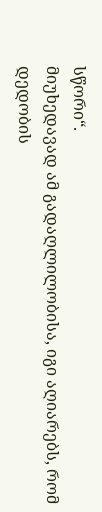სწორი“.
მიუხედავად ამ გადაღლილობისა, იგი აღიარებს, რომ დედობის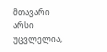მთავარი არსი უცვლელია,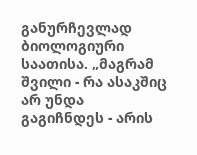განურჩევლად ბიოლოგიური საათისა. „მაგრამ შვილი - რა ასაკშიც არ უნდა გაგიჩნდეს - არის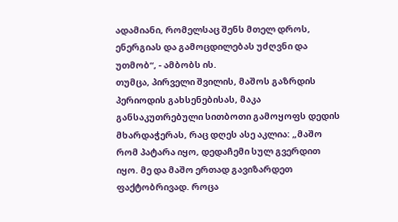ადამიანი, რომელსაც შენს მთელ დროს, ენერგიას და გამოცდილებას უძღვნი და უთმობ“, - ამბობს ის.
თუმცა, პირველი შვილის, მაშოს გაზრდის პერიოდის გახსენებისას, მაკა განსაკუთრებული სითბოთი გამოყოფს დედის მხარდაჭერას, რაც დღეს ასე აკლია: „მაშო რომ პატარა იყო, დედაჩემი სულ გვერდით იყო. მე და მაშო ერთად გავიზარდეთ ფაქტობრივად. როცა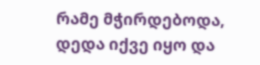რამე მჭირდებოდა, დედა იქვე იყო და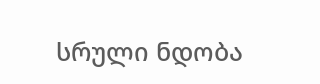სრული ნდობა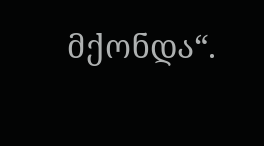მქონდა“.